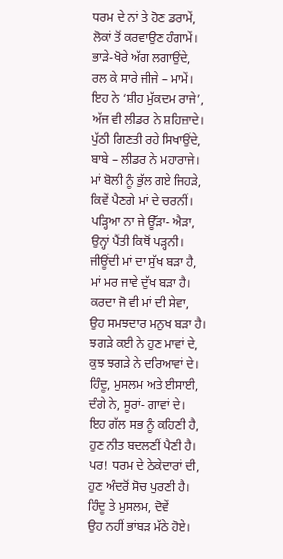ਧਰਮ ਦੇ ਨਾਂ ਤੇ ਹੋਣ ਡਰਾਮੇਂ,
ਲੋਕਾਂ ਤੋਂ ਕਰਵਾਉਣ ਹੰਗਾਮੇਂ।
ਭਾੜੇ-ਖੋਰੇ ਅੱਗ ਲਗਾਉਂਦੇ,
ਰਲ ਕੇ ਸਾਰੇ ਜੀਜੇ – ਮਾਮੇਂ।
ਇਹ ਨੇ ‘ਸ਼ੀਹ ਮੁੱਕਦਮ ਰਾਜੇ’,
ਅੱਜ ਵੀ ਲੀਡਰ ਨੇ ਸ਼ਹਿਜ਼ਾਦੇ।
ਪੁੱਠੀ ਗਿਣਤੀ ਰਹੇ ਸਿਖਾਉਂਦੇ,
ਬਾਬੇ – ਲੀਡਰ ਨੇ ਮਹਾਰਾਜੇ।
ਮਾਂ ਬੋਲੀ ਨੂੰ ਭੁੱਲ ਗਏ ਜਿਹੜੇ,
ਕਿਵੇਂ ਪੈਣਗੇ ਮਾਂ ਦੇ ਚਰਨੀਂ।
ਪੜ੍ਹਿਆ ਨਾ ਜੇ ਊੱੜਾ- ਐੜਾ,
ਉਨ੍ਹਾਂ ਪੈਂਤੀ ਕਿਥੋਂ ਪੜ੍ਹਨੀ।
ਜੀਊਂਦੀ ਮਾਂ ਦਾ ਸੁੱਖ ਬੜਾ ਹੈ,
ਮਾਂ ਮਰ ਜਾਵੇ ਦੁੱਖ ਬੜਾ ਹੈ।
ਕਰਦਾ ਜੋ ਵੀ ਮਾਂ ਦੀ ਸੇਵਾ,
ਉਹ ਸਮਝਦਾਰ ਮਨੁਖ ਬੜਾ ਹੈ।
ਝਗੜੇ ਕਈ ਨੇ ਹੁਣ ਮਾਵਾਂ ਦੇ,
ਕੁਝ ਝਗੜੇ ਨੇ ਦਰਿਆਵਾਂ ਦੇ।
ਹਿੰਦੂ, ਮੁਸਲਮ ਅਤੇ ਈਸਾਈ,
ਦੰਗੇ ਨੇ, ਸੂਰਾਂ- ਗਾਵਾਂ ਦੇ।
ਇਹ ਗੱਲ ਸਭ ਨੂੰ ਕਹਿਣੀ ਹੈ,
ਹੁਣ ਨੀਤ ਬਦਲਣੀਂ ਪੈਣੀ ਹੈ।
ਪਰ! ਧਰਮ ਦੇ ਠੇਕੇਦਾਰਾਂ ਦੀ,
ਹੁਣ ਅੰਦਰੋਂ ਸੋਚ ਪੁਰਣੀ ਹੈ।
ਹਿੰਦੂ ਤੇ ਮੁਸਲਮ, ਦੋਵੇਂ
ਉਹ ਨਹੀਂ ਭਾਂਬੜ ਮੱਠੇ ਹੋਏ।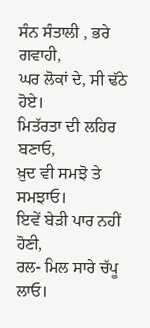ਸੰਨ ਸੰਤਾਲੀ , ਭਰੇ ਗਵਾਹੀ,
ਘਰ ਲੋਕਾਂ ਦੇ, ਸੀ ਢੱਠੇ ਹੋਏ।
ਮਿਤੱਰਤਾ ਦੀ ਲਹਿਰ ਬਣਾਓ,
ਖ਼ੁਦ ਵੀ ਸਮਝੋ ਤੇ ਸਮਝਾਓ।
ਇਵੇਂ ਬੇੜੀ ਪਾਰ ਨਹੀਂ ਹੋਣੀ,
ਰਲ- ਮਿਲ ਸਾਰੇ ਚੱਪੂ ਲਾਓ।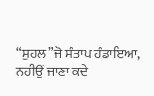“ਸੁਹਲ”ਜੋ ਸੰਤਾਪ ਹੰਡਾਇਆ,
ਨਹੀਉਂ ਜਾਣਾ ਕਦੇ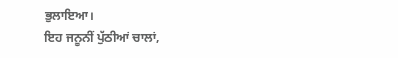ਭੁਲਾਇਆ।
ਇਹ ਜਨੂਨੀਂ ਪੁੱਠੀਆਂ ਚਾਲਾਂ,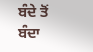ਬੰਦੇ ਤੋਂ ਬੰਦਾ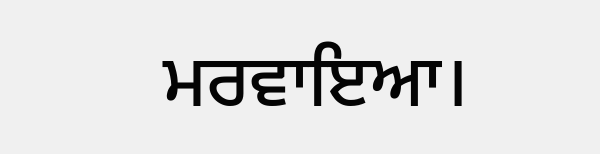ਮਰਵਾਇਆ।